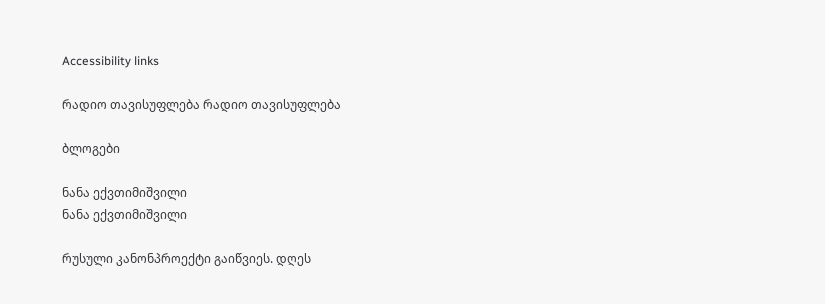Accessibility links

რადიო თავისუფლება რადიო თავისუფლება

ბლოგები

ნანა ექვთიმიშვილი
ნანა ექვთიმიშვილი

რუსული კანონპროექტი გაიწვიეს. დღეს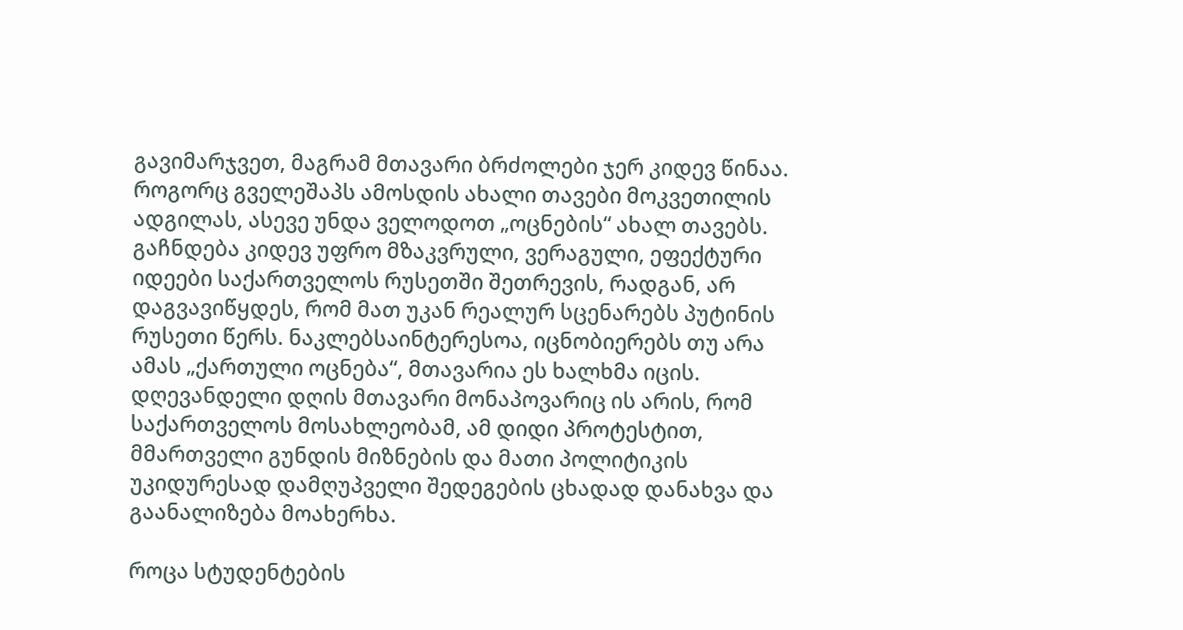გავიმარჯვეთ, მაგრამ მთავარი ბრძოლები ჯერ კიდევ წინაა. როგორც გველეშაპს ამოსდის ახალი თავები მოკვეთილის ადგილას, ასევე უნდა ველოდოთ „ოცნების“ ახალ თავებს. გაჩნდება კიდევ უფრო მზაკვრული, ვერაგული, ეფექტური იდეები საქართველოს რუსეთში შეთრევის, რადგან, არ დაგვავიწყდეს, რომ მათ უკან რეალურ სცენარებს პუტინის რუსეთი წერს. ნაკლებსაინტერესოა, იცნობიერებს თუ არა ამას „ქართული ოცნება“, მთავარია ეს ხალხმა იცის. დღევანდელი დღის მთავარი მონაპოვარიც ის არის, რომ საქართველოს მოსახლეობამ, ამ დიდი პროტესტით, მმართველი გუნდის მიზნების და მათი პოლიტიკის უკიდურესად დამღუპველი შედეგების ცხადად დანახვა და გაანალიზება მოახერხა.

როცა სტუდენტების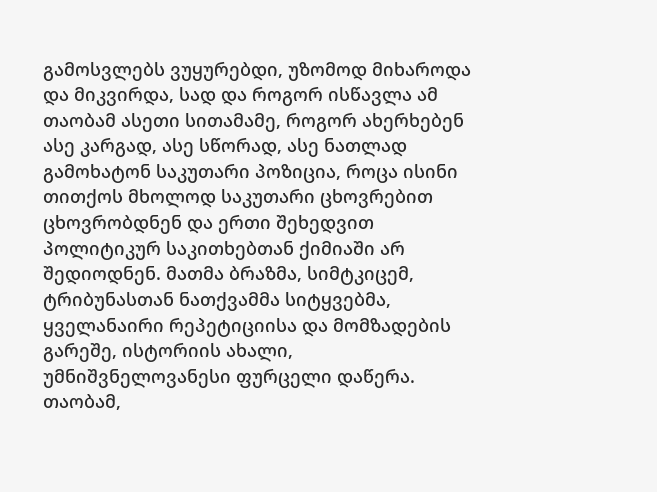გამოსვლებს ვუყურებდი, უზომოდ მიხაროდა და მიკვირდა, სად და როგორ ისწავლა ამ თაობამ ასეთი სითამამე, როგორ ახერხებენ ასე კარგად, ასე სწორად, ასე ნათლად გამოხატონ საკუთარი პოზიცია, როცა ისინი თითქოს მხოლოდ საკუთარი ცხოვრებით ცხოვრობდნენ და ერთი შეხედვით პოლიტიკურ საკითხებთან ქიმიაში არ შედიოდნენ. მათმა ბრაზმა, სიმტკიცემ, ტრიბუნასთან ნათქვამმა სიტყვებმა, ყველანაირი რეპეტიციისა და მომზადების გარეშე, ისტორიის ახალი, უმნიშვნელოვანესი ფურცელი დაწერა. თაობამ,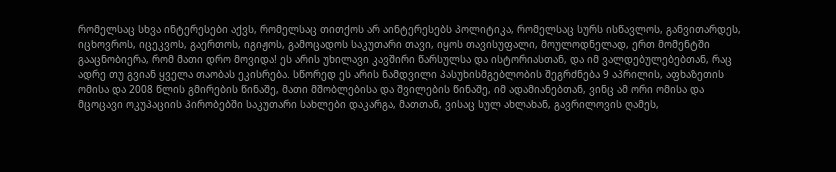რომელსაც სხვა ინტერესები აქვს, რომელსაც თითქოს არ აინტერესებს პოლიტიკა, რომელსაც სურს ისწავლოს, განვითარდეს, იცხოვროს, იცეკვოს, გაერთოს, იგიჟოს, გამოცადოს საკუთარი თავი, იყოს თავისუფალი, მოულოდნელად, ერთ მომენტში გააცნობიერა, რომ მათი დრო მოვიდა! ეს არის უხილავი კავშირი წარსულსა და ისტორიასთან, და იმ ვალდებულებებთან, რაც ადრე თუ გვიან ყველა თაობას ეკისრება. სწორედ ეს არის ნამდვილი პასუხისმგებლობის შეგრძნება 9 აპრილის, აფხაზეთის ომისა და 2008 წლის გმირების წინაშე, მათი მშობლებისა და შვილების წინაშე, იმ ადამიანებთან, ვინც ამ ორი ომისა და მცოცავი ოკუპაციის პირობებში საკუთარი სახლები დაკარგა, მათთან, ვისაც სულ ახლახან, გავრილოვის ღამეს,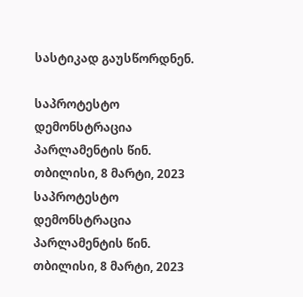სასტიკად გაუსწორდნენ.

საპროტესტო დემონსტრაცია პარლამენტის წინ. თბილისი, 8 მარტი, 2023
საპროტესტო დემონსტრაცია პარლამენტის წინ. თბილისი, 8 მარტი, 2023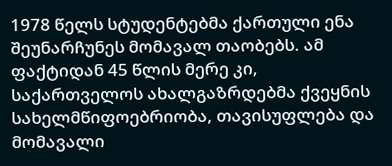1978 წელს სტუდენტებმა ქართული ენა შეუნარჩუნეს მომავალ თაობებს. ამ ფაქტიდან 45 წლის მერე კი, საქართველოს ახალგაზრდებმა ქვეყნის სახელმწიფოებრიობა, თავისუფლება და მომავალი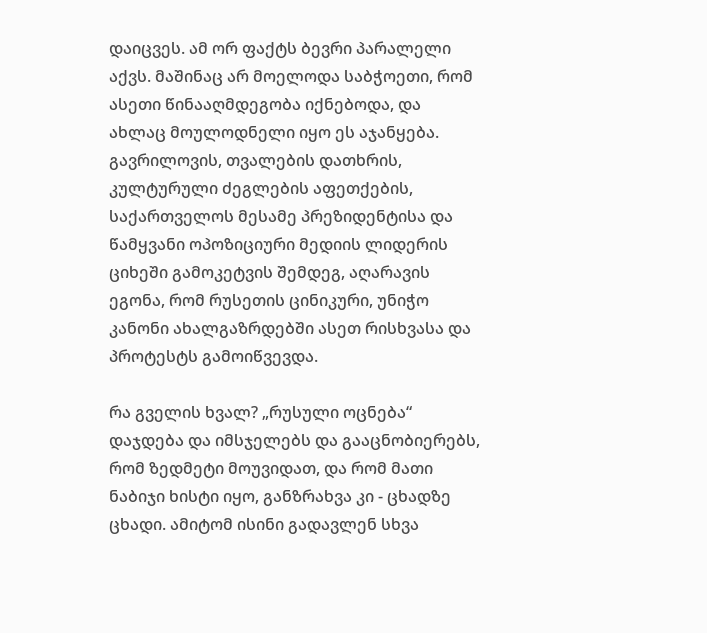დაიცვეს. ამ ორ ფაქტს ბევრი პარალელი აქვს. მაშინაც არ მოელოდა საბჭოეთი, რომ ასეთი წინააღმდეგობა იქნებოდა, და ახლაც მოულოდნელი იყო ეს აჯანყება. გავრილოვის, თვალების დათხრის, კულტურული ძეგლების აფეთქების, საქართველოს მესამე პრეზიდენტისა და წამყვანი ოპოზიციური მედიის ლიდერის ციხეში გამოკეტვის შემდეგ, აღარავის ეგონა, რომ რუსეთის ცინიკური, უნიჭო კანონი ახალგაზრდებში ასეთ რისხვასა და პროტესტს გამოიწვევდა.

რა გველის ხვალ? „რუსული ოცნება“ დაჯდება და იმსჯელებს და გააცნობიერებს, რომ ზედმეტი მოუვიდათ, და რომ მათი ნაბიჯი ხისტი იყო, განზრახვა კი - ცხადზე ცხადი. ამიტომ ისინი გადავლენ სხვა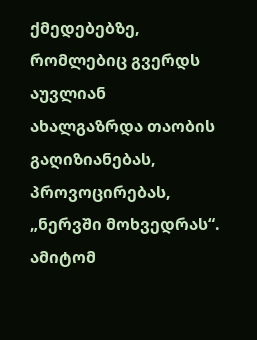ქმედებებზე, რომლებიც გვერდს აუვლიან ახალგაზრდა თაობის გაღიზიანებას, პროვოცირებას, „ნერვში მოხვედრას“. ამიტომ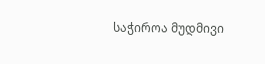საჭიროა მუდმივი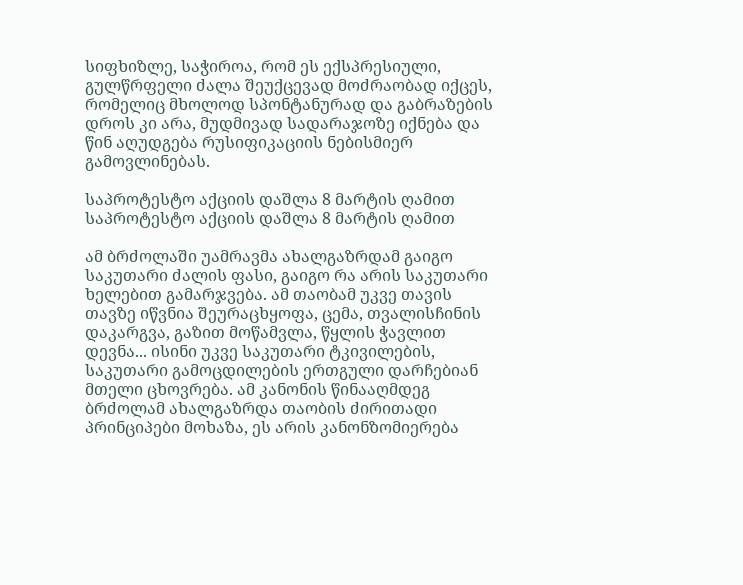სიფხიზლე, საჭიროა, რომ ეს ექსპრესიული, გულწრფელი ძალა შეუქცევად მოძრაობად იქცეს, რომელიც მხოლოდ სპონტანურად და გაბრაზების დროს კი არა, მუდმივად სადარაჯოზე იქნება და წინ აღუდგება რუსიფიკაციის ნებისმიერ გამოვლინებას.

საპროტესტო აქციის დაშლა 8 მარტის ღამით
საპროტესტო აქციის დაშლა 8 მარტის ღამით

ამ ბრძოლაში უამრავმა ახალგაზრდამ გაიგო საკუთარი ძალის ფასი, გაიგო რა არის საკუთარი ხელებით გამარჯვება. ამ თაობამ უკვე თავის თავზე იწვნია შეურაცხყოფა, ცემა, თვალისჩინის დაკარგვა, გაზით მოწამვლა, წყლის ჭავლით დევნა... ისინი უკვე საკუთარი ტკივილების, საკუთარი გამოცდილების ერთგული დარჩებიან მთელი ცხოვრება. ამ კანონის წინააღმდეგ ბრძოლამ ახალგაზრდა თაობის ძირითადი პრინციპები მოხაზა, ეს არის კანონზომიერება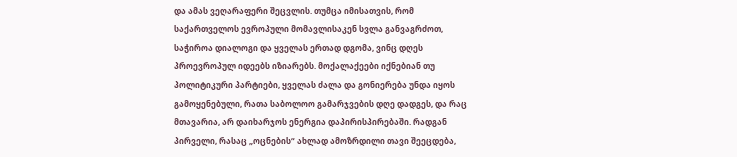და ამას ვეღარაფერი შეცვლის. თუმცა იმისათვის, რომ საქართველოს ევროპული მომავლისაკენ სვლა განვაგრძოთ, საჭიროა დიალოგი და ყველას ერთად დგომა, ვინც დღეს პროევროპულ იდეებს იზიარებს. მოქალაქეები იქნებიან თუ პოლიტიკური პარტიები, ყველას ძალა და გონიერება უნდა იყოს გამოყენებული, რათა საბოლოო გამარჯვების დღე დადგეს, და რაც მთავარია, არ დაიხარჯოს ენერგია დაპირისპირებაში. რადგან პირველი, რასაც „ოცნების“ ახლად ამოზრდილი თავი შეეცდება,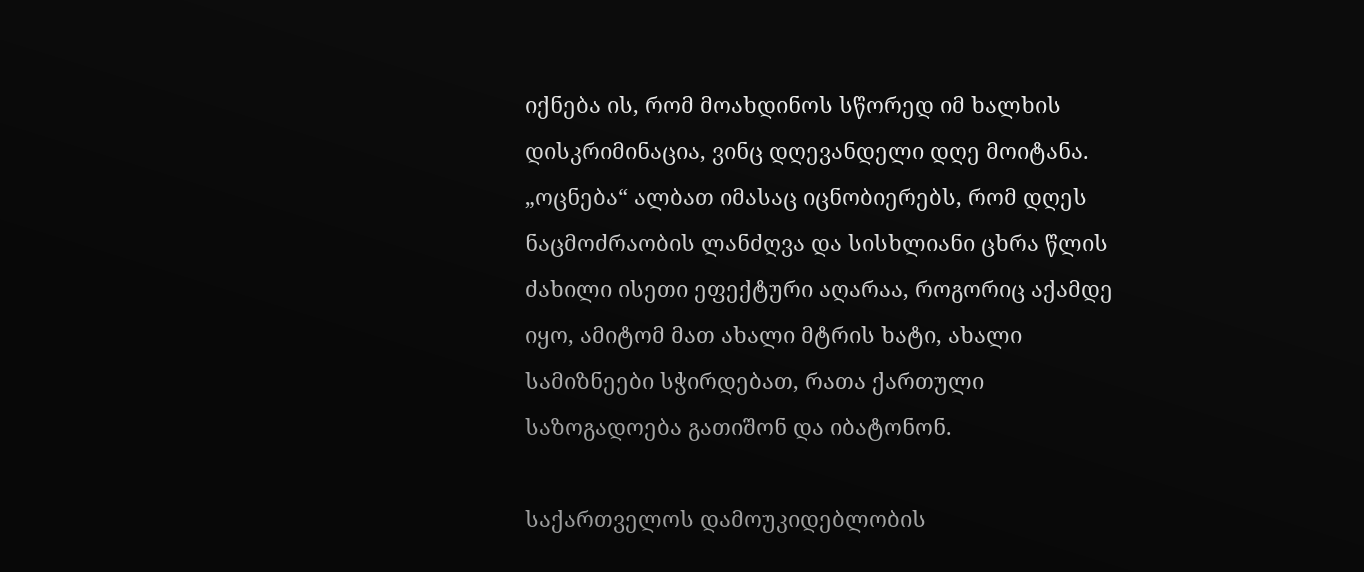იქნება ის, რომ მოახდინოს სწორედ იმ ხალხის დისკრიმინაცია, ვინც დღევანდელი დღე მოიტანა. „ოცნება“ ალბათ იმასაც იცნობიერებს, რომ დღეს ნაცმოძრაობის ლანძღვა და სისხლიანი ცხრა წლის ძახილი ისეთი ეფექტური აღარაა, როგორიც აქამდე იყო, ამიტომ მათ ახალი მტრის ხატი, ახალი სამიზნეები სჭირდებათ, რათა ქართული საზოგადოება გათიშონ და იბატონონ.

საქართველოს დამოუკიდებლობის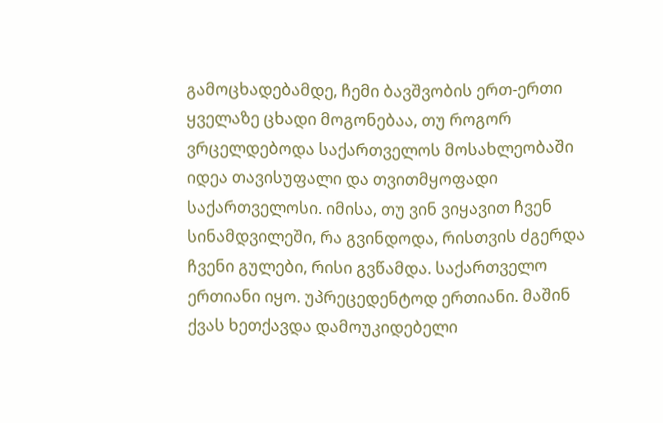გამოცხადებამდე, ჩემი ბავშვობის ერთ-ერთი ყველაზე ცხადი მოგონებაა, თუ როგორ ვრცელდებოდა საქართველოს მოსახლეობაში იდეა თავისუფალი და თვითმყოფადი საქართველოსი. იმისა, თუ ვინ ვიყავით ჩვენ სინამდვილეში, რა გვინდოდა, რისთვის ძგერდა ჩვენი გულები, რისი გვწამდა. საქართველო ერთიანი იყო. უპრეცედენტოდ ერთიანი. მაშინ ქვას ხეთქავდა დამოუკიდებელი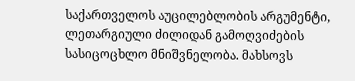საქართველოს აუცილებლობის არგუმენტი, ლეთარგიული ძილიდან გამოღვიძების სასიცოცხლო მნიშვნელობა. მახსოვს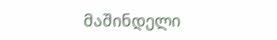მაშინდელი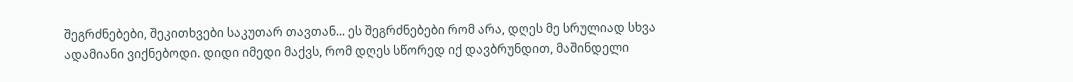შეგრძნებები, შეკითხვები საკუთარ თავთან... ეს შეგრძნებები რომ არა, დღეს მე სრულიად სხვა ადამიანი ვიქნებოდი. დიდი იმედი მაქვს, რომ დღეს სწორედ იქ დავბრუნდით, მაშინდელი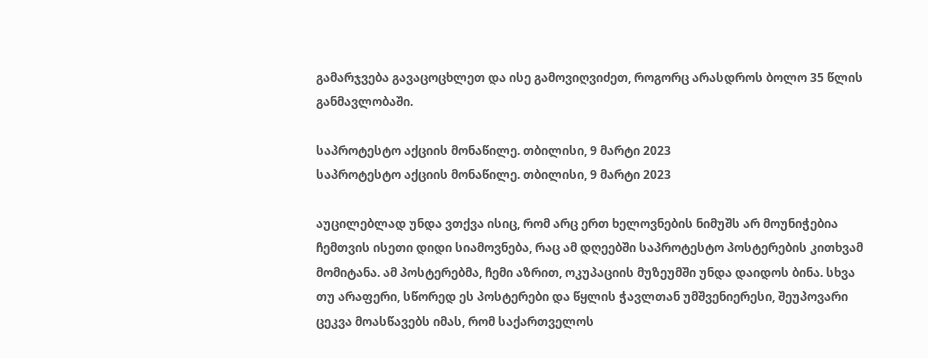გამარჯვება გავაცოცხლეთ და ისე გამოვიღვიძეთ, როგორც არასდროს ბოლო 35 წლის განმავლობაში.

საპროტესტო აქციის მონაწილე. თბილისი, 9 მარტი 2023
საპროტესტო აქციის მონაწილე. თბილისი, 9 მარტი 2023

აუცილებლად უნდა ვთქვა ისიც, რომ არც ერთ ხელოვნების ნიმუშს არ მოუნიჭებია ჩემთვის ისეთი დიდი სიამოვნება, რაც ამ დღეებში საპროტესტო პოსტერების კითხვამ მომიტანა. ამ პოსტერებმა, ჩემი აზრით, ოკუპაციის მუზეუმში უნდა დაიდოს ბინა. სხვა თუ არაფერი, სწორედ ეს პოსტერები და წყლის ჭავლთან უმშვენიერესი, შეუპოვარი ცეკვა მოასწავებს იმას, რომ საქართველოს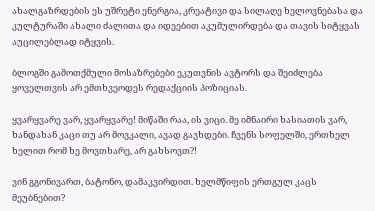ახალგაზრდების ეს უშრეტი ენერგია, კრეატივი და სილაღე ხელოვნებასა და კულტურაში ახალი ძალითა და იდეებით აკუმულირდება და თავის სიტყვას აუცილებლად იტყვის.

ბლოგში გამოთქმული მოსაზრებები ეკუთვნის ავტორს და შეიძლება ყოველთვის არ ემთხვეოდეს რედაქციის პოზიციას.

ყვარყვარე ვარ, ყვარყვარე! მიწაში რაა, ის ვიცი. მე იმნაირი ხასიათის ვარ, ხანდახან კაცი თუ არ მოვკალი, ავად გავხდები. ჩვენს სოფელში, ერთხელ ხელით რომ ხე მოვთხარე, არ გახსოვთ?!

ვინ გგონივართ, ბატონო, დამაკვირდით. ხელმწიფის ერთგულ კაცს მეუბნებით?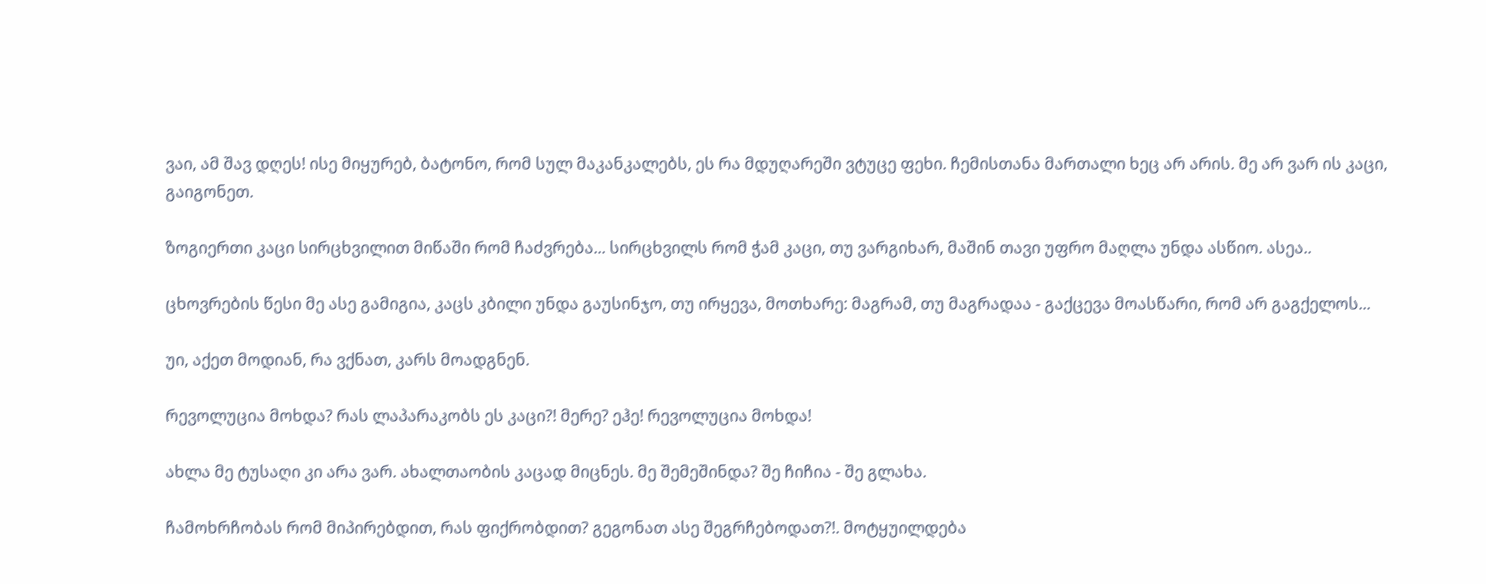ვაი, ამ შავ დღეს! ისე მიყურებ, ბატონო, რომ სულ მაკანკალებს, ეს რა მდუღარეში ვტუცე ფეხი. ჩემისთანა მართალი ხეც არ არის. მე არ ვარ ის კაცი, გაიგონეთ.

ზოგიერთი კაცი სირცხვილით მიწაში რომ ჩაძვრება... სირცხვილს რომ ჭამ კაცი, თუ ვარგიხარ, მაშინ თავი უფრო მაღლა უნდა ასწიო. ასეა..

ცხოვრების წესი მე ასე გამიგია, კაცს კბილი უნდა გაუსინჯო, თუ ირყევა, მოთხარე: მაგრამ, თუ მაგრადაა - გაქცევა მოასწარი, რომ არ გაგქელოს...

უი, აქეთ მოდიან, რა ვქნათ, კარს მოადგნენ.

რევოლუცია მოხდა? რას ლაპარაკობს ეს კაცი?! მერე? ეჰე! რევოლუცია მოხდა!

ახლა მე ტუსაღი კი არა ვარ. ახალთაობის კაცად მიცნეს. მე შემეშინდა? შე ჩიჩია - შე გლახა.

ჩამოხრჩობას რომ მიპირებდით, რას ფიქრობდით? გეგონათ ასე შეგრჩებოდათ?!. მოტყუილდება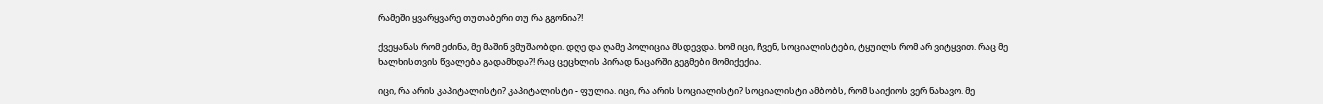რამეში ყვარყვარე თუთაბერი თუ რა გგონია?!

ქვეყანას რომ ეძინა, მე მაშინ ვმუშაობდი. დღე და ღამე პოლიცია მსდევდა. ხომ იცი, ჩვენ, სოციალისტები, ტყუილს რომ არ ვიტყვით. რაც მე ხალხისთვის წვალება გადამხდა?! რაც ცეცხლის პირად ნაცარში გეგმები მომიქექია.

იცი, რა არის კაპიტალისტი? კაპიტალისტი - ფულია. იცი, რა არის სოციალისტი? სოციალისტი ამბობს, რომ საიქიოს ვერ ნახავო. მე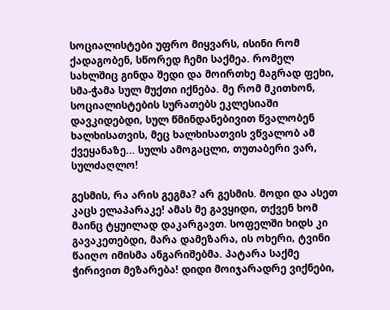სოციალისტები უფრო მიყვარს, ისინი რომ ქადაგობენ, სწორედ ჩემი საქმეა. რომელ სახლშიც გინდა შედი და მოირთხე მაგრად ფეხი, სმა-ჭამა სულ მუქთი იქნება. მე რომ მკითხონ, სოციალისტების სურათებს ეკლესიაში დავკიდებდი, სულ წმინდანებივით წვალობენ ხალხისათვის, მეც ხალხისათვის ვწვალობ ამ ქვეყანაზე... სულს ამოგაცლი, თუთაბერი ვარ, სულძაღლო!

გესმის, რა არის გეგმა? არ გესმის. მოდი და ასეთ კაცს ელაპარაკე! ამას მე გავყიდი, თქვენ ხომ მაინც ტყუილად დაკარგავთ. სოფელში ხიდს კი გავაკეთებდი, მარა დამეზარა, ის ოხერი, ტვინი წაიღო იმისმა ანგარიშებმა. პატარა საქმე ჭირივით მეზარება! დიდი მოიჯარადრე ვიქნები,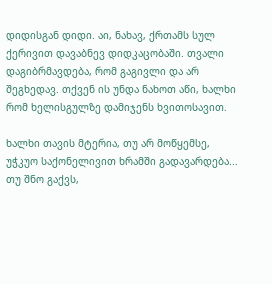დიდისგან დიდი. აი, ნახავ, ქრთამს სულ ქერივით დავაბნევ დიდკაცობაში. თვალი დაგიბრმავდება, რომ გაგივლი და არ შეგხედავ. თქვენ ის უნდა ნახოთ აწი, ხალხი რომ ხელისგულზე დამიჯენს ხვითოსავით.

ხალხი თავის მტერია, თუ არ მოწყემსე, უჭკუო საქონელივით ხრამში გადავარდება... თუ შნო გაქვს,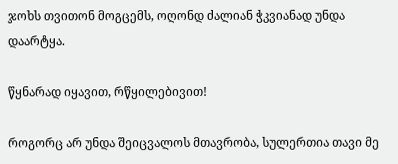ჯოხს თვითონ მოგცემს, ოღონდ ძალიან ჭკვიანად უნდა დაარტყა.

წყნარად იყავით, რწყილებივით!

როგორც არ უნდა შეიცვალოს მთავრობა, სულერთია თავი მე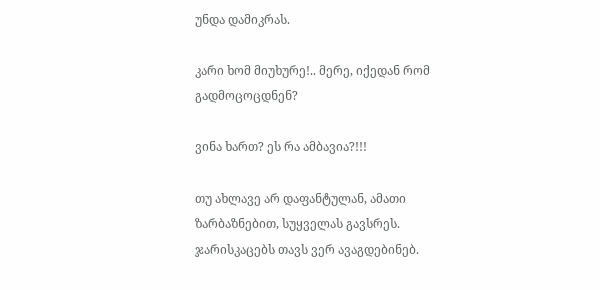უნდა დამიკრას.

კარი ხომ მიუხურე!.. მერე, იქედან რომ გადმოცოცდნენ?

ვინა ხართ? ეს რა ამბავია?!!!

თუ ახლავე არ დაფანტულან, ამათი ზარბაზნებით, სუყველას გავსრეს. ჯარისკაცებს თავს ვერ ავაგდებინებ.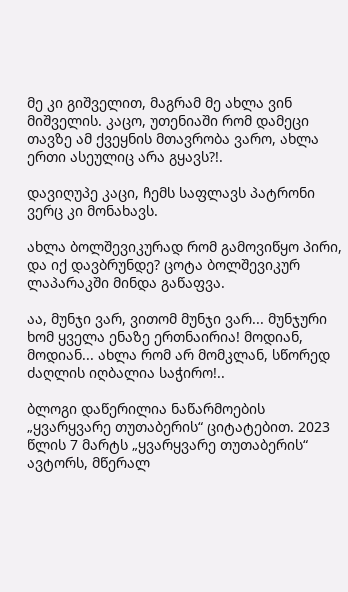მე კი გიშველით, მაგრამ მე ახლა ვინ მიშველის. კაცო, უთენიაში რომ დამეცი თავზე ამ ქვეყნის მთავრობა ვარო, ახლა ერთი ასეულიც არა გყავს?!.

დავიღუპე კაცი, ჩემს საფლავს პატრონი ვერც კი მონახავს.

ახლა ბოლშევიკურად რომ გამოვიწყო პირი, და იქ დავბრუნდე? ცოტა ბოლშევიკურ ლაპარაკში მინდა გაწაფვა.

აა, მუნჯი ვარ, ვითომ მუნჯი ვარ... მუნჯური ხომ ყველა ენაზე ერთნაირია! მოდიან, მოდიან... ახლა რომ არ მომკლან, სწორედ ძაღლის იღბალია საჭირო!..

ბლოგი დაწერილია ნაწარმოების „ყვარყვარე თუთაბერის“ ციტატებით. 2023 წლის 7 მარტს „ყვარყვარე თუთაბერის“ ავტორს, მწერალ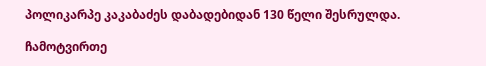პოლიკარპე კაკაბაძეს დაბადებიდან 130 წელი შესრულდა.

ჩამოტვირთე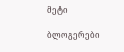მეტი

ბლოგერები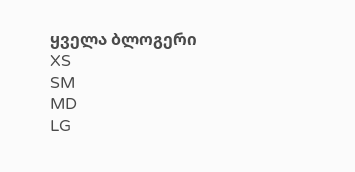ყველა ბლოგერი
XS
SM
MD
LG